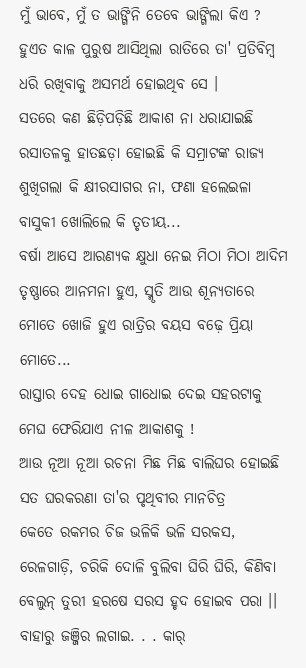ମୁଁ ଭାବେ, ମୁଁ ତ ଭାଙ୍ଗିନି ତେବେ ଭାଙ୍ଗିଲା କିଏ ? ହୁଏତ କାଳ ପୁରୁଷ ଆସିଥିଲା ରାତିରେ ତା' ପ୍ରତିବିମ୍ୱ ଧରି ରଖିବାକୁ ଅସମର୍ଥ ହୋଇଥିବ ସେ ।
ସତରେ କଣ ଛିଡ଼ିପଡ଼ିଛି ଆକାଶ ନା ଧରାଯାଇଛି ରସାତଳକୁ ହାତଛଡ଼ା ହୋଇଛି କି ସମ୍ରାଟଙ୍କ ରାଜ୍ୟ ଶୁଖିଗଲା କି କ୍ଷୀରସାଗର ନା, ଫଣା ହଲେଇଳା ବାସୁକୀ ଖୋଲିଲେ କି ତୃତୀୟ...
ବର୍ଷା ଆସେ ଆରଣ୍ୟକ କ୍ଷୁଧା ନେଇ ମିଠା ମିଠା ଆଦିମ ତୃଷ୍ଣାରେ ଆନମନା ହୁଏ, ସ୍ମୃତି ଆଉ ଶୂନ୍ୟତାରେ ମୋତେ ଖୋଜି ହୁଏ ରାତ୍ରିର ବୟସ ବଢ଼େ ପ୍ରିୟା ମୋତେ...
ରାସ୍ତାର ଦେହ ଧୋଇ ଗାଧୋଇ ଦେଇ ସହରଟାକୁ ମେଘ ଫେରିଯାଏ ନୀଳ ଆକାଶକୁ !
ଆଉ ନୂଆ ନୂଆ ରଚନା ମିଛ ମିଛ ବାଲିଘର ହୋଇଛି ସତ ଘରକରଣା ତା'ର ପୃଥିବୀର ମାନଚିତ୍ର
କେତେ ରକମର ଚିଜ ଭଳିକି ଭଳି ସରକସ, ରେଳଗାଡ଼ି, ଚରିକି ଦୋଳି ବୁଲିବା ଘିରି ଘିରି, କିଣିବା ବେଲୁନ୍ ତୁରୀ ହରଷେ ସରସ ହୃଦ ହୋଇବ ପରା ।।
ବାହାରୁ ଜଞ୍ଜିର ଲଗାଇ. . . କାର୍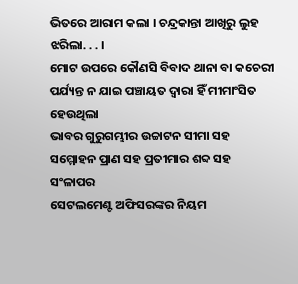ଭିତରେ ଆରାମ କଲା । ଚନ୍ଦ୍ରକାନ୍ତା ଆଖିରୁ ଲୁହ ଝରିଲା. . . ।
ମୋଟ ଉପରେ କୌଣସି ବିବାଦ ଥାନା ବା କଚେରୀ ପର୍ଯ୍ୟନ୍ତ ନ ଯାଇ ପଞ୍ଚାୟତ ଦ୍ୱାରା ହିଁ ମୀମାଂସିତ ହେଉଥିଲା
ଭାବର ଗୁରୁଗମ୍ଭୀର ଉଚ୍ଚାଟନ ସୀମା ସହ ସମ୍ମୋହନ ପ୍ରାଣ ସହ ପ୍ରତୀମାର ଶବ୍ଦ ସହ ସଂଳାପର
ସେଟଲମେଣ୍ଟ ଅଫିସରଙ୍କର ନିୟମ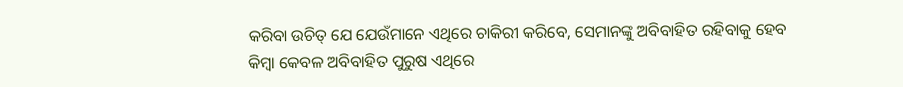କରିବା ଉଚିତ୍ ଯେ ଯେଉଁମାନେ ଏଥିରେ ଚାକିରୀ କରିବେ, ସେମାନଙ୍କୁ ଅବିବାହିତ ରହିବାକୁ ହେବ କିମ୍ୱା କେବଳ ଅବିବାହିତ ପୁରୁଷ ଏଥିରେ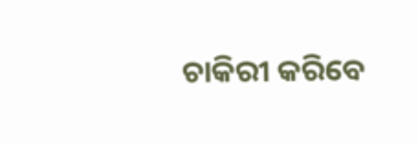ଚାକିରୀ କରିବେ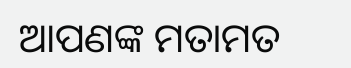ଆପଣଙ୍କ ମତାମତ